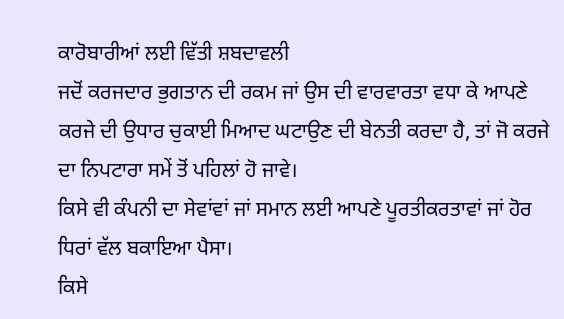ਕਾਰੋਬਾਰੀਆਂ ਲਈ ਵਿੱਤੀ ਸ਼ਬਦਾਵਲੀ
ਜਦੋਂ ਕਰਜਦਾਰ ਭੁਗਤਾਨ ਦੀ ਰਕਮ ਜਾਂ ਉਸ ਦੀ ਵਾਰਵਾਰਤਾ ਵਧਾ ਕੇ ਆਪਣੇ ਕਰਜੇ ਦੀ ਉਧਾਰ ਚੁਕਾਈ ਮਿਆਦ ਘਟਾਉਣ ਦੀ ਬੇਨਤੀ ਕਰਦਾ ਹੈ, ਤਾਂ ਜੋ ਕਰਜੇ ਦਾ ਨਿਪਟਾਰਾ ਸਮੇਂ ਤੋਂ ਪਹਿਲਾਂ ਹੋ ਜਾਵੇ।
ਕਿਸੇ ਵੀ ਕੰਪਨੀ ਦਾ ਸੇਵਾਂਵਾਂ ਜਾਂ ਸਮਾਨ ਲਈ ਆਪਣੇ ਪੂਰਤੀਕਰਤਾਵਾਂ ਜਾਂ ਹੋਰ ਧਿਰਾਂ ਵੱਲ ਬਕਾਇਆ ਪੈਸਾ।
ਕਿਸੇ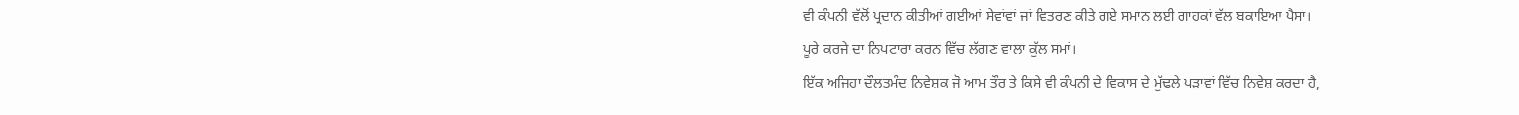ਵੀ ਕੰਪਨੀ ਵੱਲੋਂ ਪ੍ਰਦਾਨ ਕੀਤੀਆਂ ਗਈਆਂ ਸੇਵਾਂਵਾਂ ਜਾਂ ਵਿਤਰਣ ਕੀਤੇ ਗਏ ਸਮਾਨ ਲਈ ਗਾਹਕਾਂ ਵੱਲ ਬਕਾਇਆ ਪੈਸਾ।
ਪੂਰੇ ਕਰਜੇ ਦਾ ਨਿਪਟਾਰਾ ਕਰਨ ਵਿੱਚ ਲੱਗਣ ਵਾਲਾ ਕੁੱਲ ਸਮਾਂ।
ਇੱਕ ਅਜਿਹਾ ਦੌਲਤਮੰਦ ਨਿਵੇਸ਼ਕ ਜੋ ਆਮ ਤੌਰ ਤੇ ਕਿਸੇ ਵੀ ਕੰਪਨੀ ਦੇ ਵਿਕਾਸ ਦੇ ਮੁੱਢਲੇ ਪੜਾਵਾਂ ਵਿੱਚ ਨਿਵੇਸ਼ ਕਰਦਾ ਹੈ,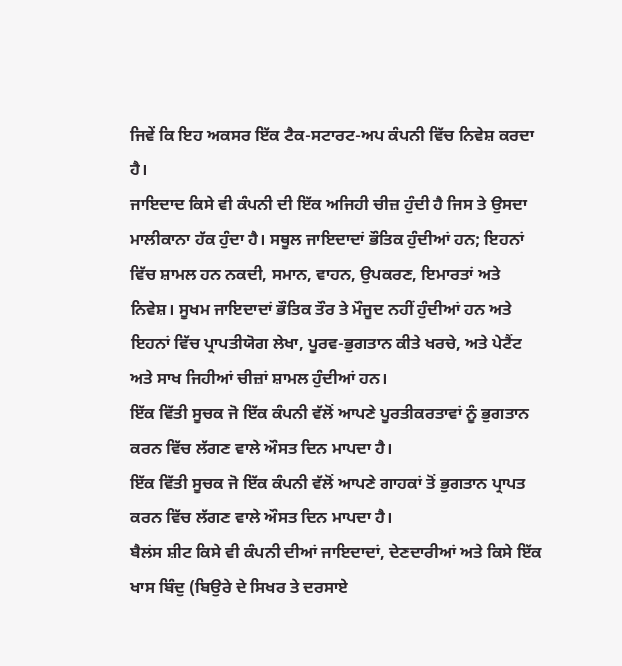ਜਿਵੇਂ ਕਿ ਇਹ ਅਕਸਰ ਇੱਕ ਟੈਕ-ਸਟਾਰਟ-ਅਪ ਕੰਪਨੀ ਵਿੱਚ ਨਿਵੇਸ਼ ਕਰਦਾ ਹੈ।
ਜਾਇਦਾਦ ਕਿਸੇ ਵੀ ਕੰਪਨੀ ਦੀ ਇੱਕ ਅਜਿਹੀ ਚੀਜ਼ ਹੁੰਦੀ ਹੈ ਜਿਸ ਤੇ ਉਸਦਾ ਮਾਲੀਕਾਨਾ ਹੱਕ ਹੁੰਦਾ ਹੈ। ਸਥੂਲ ਜਾਇਦਾਦਾਂ ਭੌਤਿਕ ਹੁੰਦੀਆਂ ਹਨ; ਇਹਨਾਂ ਵਿੱਚ ਸ਼ਾਮਲ ਹਨ ਨਕਦੀ, ਸਮਾਨ, ਵਾਹਨ, ਉਪਕਰਣ, ਇਮਾਰਤਾਂ ਅਤੇ ਨਿਵੇਸ਼। ਸੂਖਮ ਜਾਇਦਾਦਾਂ ਭੌਤਿਕ ਤੌਰ ਤੇ ਮੌਜੂਦ ਨਹੀਂ ਹੁੰਦੀਆਂ ਹਨ ਅਤੇ ਇਹਨਾਂ ਵਿੱਚ ਪ੍ਰਾਪਤੀਯੋਗ ਲੇਖਾ, ਪੂਰਵ-ਭੁਗਤਾਨ ਕੀਤੇ ਖਰਚੇ, ਅਤੇ ਪੇਟੈਂਟ ਅਤੇ ਸਾਖ ਜਿਹੀਆਂ ਚੀਜ਼ਾਂ ਸ਼ਾਮਲ ਹੁੰਦੀਆਂ ਹਨ।
ਇੱਕ ਵਿੱਤੀ ਸੂਚਕ ਜੋ ਇੱਕ ਕੰਪਨੀ ਵੱਲੋਂ ਆਪਣੇ ਪੂਰਤੀਕਰਤਾਵਾਂ ਨੂੰ ਭੁਗਤਾਨ ਕਰਨ ਵਿੱਚ ਲੱਗਣ ਵਾਲੇ ਔਸਤ ਦਿਨ ਮਾਪਦਾ ਹੈ।
ਇੱਕ ਵਿੱਤੀ ਸੂਚਕ ਜੋ ਇੱਕ ਕੰਪਨੀ ਵੱਲੋਂ ਆਪਣੇ ਗਾਹਕਾਂ ਤੋਂ ਭੁਗਤਾਨ ਪ੍ਰਾਪਤ ਕਰਨ ਵਿੱਚ ਲੱਗਣ ਵਾਲੇ ਔਸਤ ਦਿਨ ਮਾਪਦਾ ਹੈ।
ਬੈਲਂਸ ਸ਼ੀਟ ਕਿਸੇ ਵੀ ਕੰਪਨੀ ਦੀਆਂ ਜਾਇਦਾਦਾਂ, ਦੇਣਦਾਰੀਆਂ ਅਤੇ ਕਿਸੇ ਇੱਕ ਖਾਸ ਬਿੰਦੁ (ਬਿਉਰੇ ਦੇ ਸਿਖਰ ਤੇ ਦਰਸਾਏ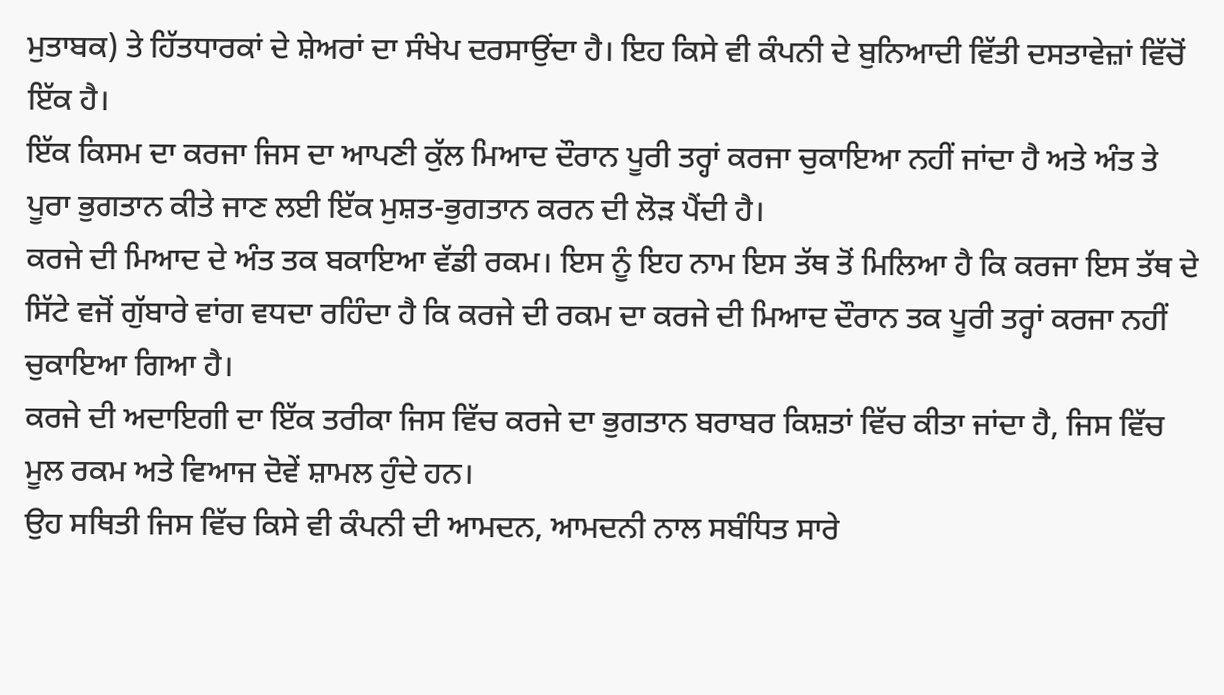ਮੁਤਾਬਕ) ਤੇ ਹਿੱਤਧਾਰਕਾਂ ਦੇ ਸ਼ੇਅਰਾਂ ਦਾ ਸੰਖੇਪ ਦਰਸਾਉਂਦਾ ਹੈ। ਇਹ ਕਿਸੇ ਵੀ ਕੰਪਨੀ ਦੇ ਬੁਨਿਆਦੀ ਵਿੱਤੀ ਦਸਤਾਵੇਜ਼ਾਂ ਵਿੱਚੋਂ ਇੱਕ ਹੈ।
ਇੱਕ ਕਿਸਮ ਦਾ ਕਰਜਾ ਜਿਸ ਦਾ ਆਪਣੀ ਕੁੱਲ ਮਿਆਦ ਦੌਰਾਨ ਪੂਰੀ ਤਰ੍ਹਾਂ ਕਰਜਾ ਚੁਕਾਇਆ ਨਹੀਂ ਜਾਂਦਾ ਹੈ ਅਤੇ ਅੰਤ ਤੇ ਪੂਰਾ ਭੁਗਤਾਨ ਕੀਤੇ ਜਾਣ ਲਈ ਇੱਕ ਮੁਸ਼ਤ-ਭੁਗਤਾਨ ਕਰਨ ਦੀ ਲੋੜ ਪੈਂਦੀ ਹੈ।
ਕਰਜੇ ਦੀ ਮਿਆਦ ਦੇ ਅੰਤ ਤਕ ਬਕਾਇਆ ਵੱਡੀ ਰਕਮ। ਇਸ ਨੂੰ ਇਹ ਨਾਮ ਇਸ ਤੱਥ ਤੋਂ ਮਿਲਿਆ ਹੈ ਕਿ ਕਰਜਾ ਇਸ ਤੱਥ ਦੇ ਸਿੱਟੇ ਵਜੋਂ ਗੁੱਬਾਰੇ ਵਾਂਗ ਵਧਦਾ ਰਹਿੰਦਾ ਹੈ ਕਿ ਕਰਜੇ ਦੀ ਰਕਮ ਦਾ ਕਰਜੇ ਦੀ ਮਿਆਦ ਦੌਰਾਨ ਤਕ ਪੂਰੀ ਤਰ੍ਹਾਂ ਕਰਜਾ ਨਹੀਂ ਚੁਕਾਇਆ ਗਿਆ ਹੈ।
ਕਰਜੇ ਦੀ ਅਦਾਇਗੀ ਦਾ ਇੱਕ ਤਰੀਕਾ ਜਿਸ ਵਿੱਚ ਕਰਜੇ ਦਾ ਭੁਗਤਾਨ ਬਰਾਬਰ ਕਿਸ਼ਤਾਂ ਵਿੱਚ ਕੀਤਾ ਜਾਂਦਾ ਹੈ, ਜਿਸ ਵਿੱਚ ਮੂਲ ਰਕਮ ਅਤੇ ਵਿਆਜ ਦੋਵੇਂ ਸ਼ਾਮਲ ਹੁੰਦੇ ਹਨ।
ਉਹ ਸਥਿਤੀ ਜਿਸ ਵਿੱਚ ਕਿਸੇ ਵੀ ਕੰਪਨੀ ਦੀ ਆਮਦਨ, ਆਮਦਨੀ ਨਾਲ ਸਬੰਧਿਤ ਸਾਰੇ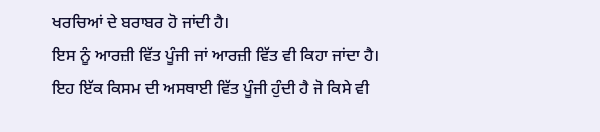ਖਰਚਿਆਂ ਦੇ ਬਰਾਬਰ ਹੋ ਜਾਂਦੀ ਹੈ।
ਇਸ ਨੂੰ ਆਰਜ਼ੀ ਵਿੱਤ ਪੂੰਜੀ ਜਾਂ ਆਰਜ਼ੀ ਵਿੱਤ ਵੀ ਕਿਹਾ ਜਾਂਦਾ ਹੈ।
ਇਹ ਇੱਕ ਕਿਸਮ ਦੀ ਅਸਥਾਈ ਵਿੱਤ ਪੂੰਜੀ ਹੁੰਦੀ ਹੈ ਜੋ ਕਿਸੇ ਵੀ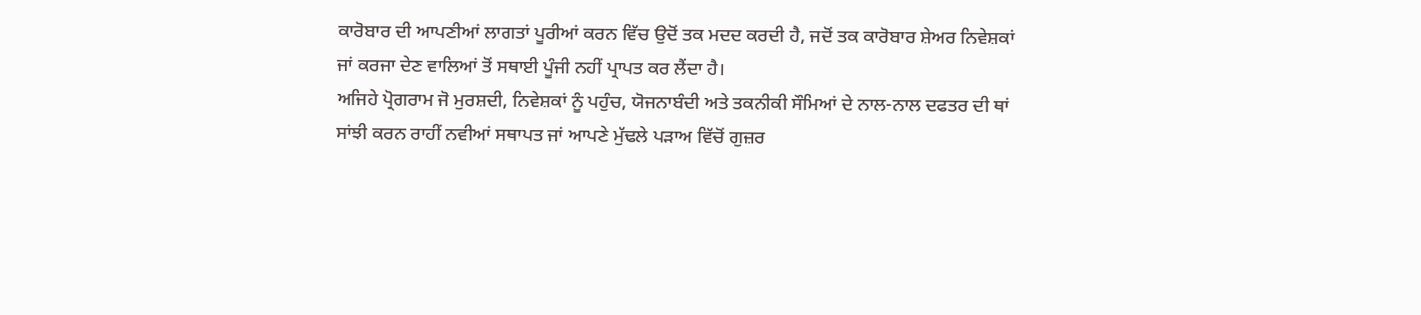ਕਾਰੋਬਾਰ ਦੀ ਆਪਣੀਆਂ ਲਾਗਤਾਂ ਪੂਰੀਆਂ ਕਰਨ ਵਿੱਚ ਉਦੋਂ ਤਕ ਮਦਦ ਕਰਦੀ ਹੈ, ਜਦੋਂ ਤਕ ਕਾਰੋਬਾਰ ਸ਼ੇਅਰ ਨਿਵੇਸ਼ਕਾਂ ਜਾਂ ਕਰਜਾ ਦੇਣ ਵਾਲਿਆਂ ਤੋਂ ਸਥਾਈ ਪੂੰਜੀ ਨਹੀਂ ਪ੍ਰਾਪਤ ਕਰ ਲੈਂਦਾ ਹੈ।
ਅਜਿਹੇ ਪ੍ਰੋਗਰਾਮ ਜੋ ਮੁਰਸ਼ਦੀ, ਨਿਵੇਸ਼ਕਾਂ ਨੂੰ ਪਹੁੰਚ, ਯੋਜਨਾਬੰਦੀ ਅਤੇ ਤਕਨੀਕੀ ਸੌਮਿਆਂ ਦੇ ਨਾਲ-ਨਾਲ ਦਫਤਰ ਦੀ ਥਾਂ ਸਾਂਝੀ ਕਰਨ ਰਾਹੀਂ ਨਵੀਆਂ ਸਥਾਪਤ ਜਾਂ ਆਪਣੇ ਮੁੱਢਲੇ ਪੜਾਅ ਵਿੱਚੋਂ ਗੁਜ਼ਰ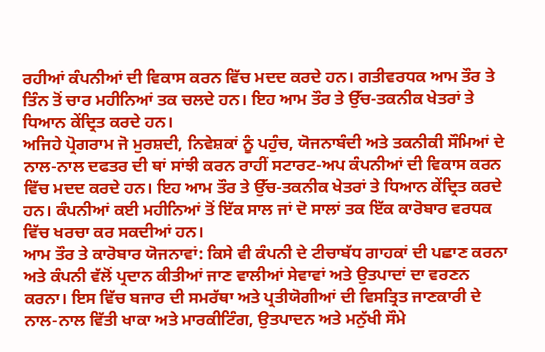ਰਹੀਆਂ ਕੰਪਨੀਆਂ ਦੀ ਵਿਕਾਸ ਕਰਨ ਵਿੱਚ ਮਦਦ ਕਰਦੇ ਹਨ। ਗਤੀਵਰਧਕ ਆਮ ਤੌਰ ਤੇ ਤਿੰਨ ਤੋਂ ਚਾਰ ਮਹੀਨਿਆਂ ਤਕ ਚਲਦੇ ਹਨ। ਇਹ ਆਮ ਤੌਰ ਤੇ ਉੱਚ-ਤਕਨੀਕ ਖੇਤਰਾਂ ਤੇ ਧਿਆਨ ਕੇਂਦ੍ਰਿਤ ਕਰਦੇ ਹਨ।
ਅਜਿਹੇ ਪ੍ਰੋਗਰਾਮ ਜੋ ਮੁਰਸ਼ਦੀ, ਨਿਵੇਸ਼ਕਾਂ ਨੂੰ ਪਹੁੰਚ, ਯੋਜਨਾਬੰਦੀ ਅਤੇ ਤਕਨੀਕੀ ਸੌਮਿਆਂ ਦੇ ਨਾਲ-ਨਾਲ ਦਫਤਰ ਦੀ ਥਾਂ ਸਾਂਝੀ ਕਰਨ ਰਾਹੀਂ ਸਟਾਰਟ-ਅਪ ਕੰਪਨੀਆਂ ਦੀ ਵਿਕਾਸ ਕਰਨ ਵਿੱਚ ਮਦਦ ਕਰਦੇ ਹਨ। ਇਹ ਆਮ ਤੌਰ ਤੇ ਉੱਚ-ਤਕਨੀਕ ਖੇਤਰਾਂ ਤੇ ਧਿਆਨ ਕੇਂਦ੍ਰਿਤ ਕਰਦੇ ਹਨ। ਕੰਪਨੀਆਂ ਕਈ ਮਹੀਨਿਆਂ ਤੋਂ ਇੱਕ ਸਾਲ ਜਾਂ ਦੋ ਸਾਲਾਂ ਤਕ ਇੱਕ ਕਾਰੋਬਾਰ ਵਰਧਕ ਵਿੱਚ ਖਰਚਾ ਕਰ ਸਕਦੀਆਂ ਹਨ।
ਆਮ ਤੌਰ ਤੇ ਕਾਰੋਬਾਰ ਯੋਜਨਾਵਾਂ: ਕਿਸੇ ਵੀ ਕੰਪਨੀ ਦੇ ਟੀਚਾਬੱਧ ਗਾਹਕਾਂ ਦੀ ਪਛਾਣ ਕਰਨਾ ਅਤੇ ਕੰਪਨੀ ਵੱਲੋਂ ਪ੍ਰਦਾਨ ਕੀਤੀਆਂ ਜਾਣ ਵਾਲੀਆਂ ਸੇਵਾਵਾਂ ਅਤੇ ਉਤਪਾਦਾਂ ਦਾ ਵਰਣਨ ਕਰਨਾ। ਇਸ ਵਿੱਚ ਬਜਾਰ ਦੀ ਸਮਰੱਥਾ ਅਤੇ ਪ੍ਰਤੀਯੋਗੀਆਂ ਦੀ ਵਿਸਤ੍ਰਿਤ ਜਾਣਕਾਰੀ ਦੇ ਨਾਲ-ਨਾਲ ਵਿੱਤੀ ਖਾਕਾ ਅਤੇ ਮਾਰਕੀਟਿੰਗ, ਉਤਪਾਦਨ ਅਤੇ ਮਨੁੱਖੀ ਸੌਮੇ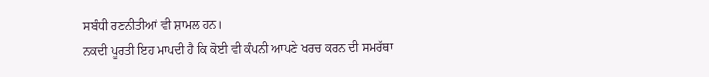ਸਬੰਧੀ ਰਣਨੀਤੀਆਂ ਵੀ ਸ਼ਾਮਲ ਹਨ।
ਨਕਦੀ ਪੂਰਤੀ ਇਹ ਮਾਪਦੀ ਹੈ ਕਿ ਕੋਈ ਵੀ ਕੰਪਨੀ ਆਪਣੇ ਖਰਚ ਕਰਨ ਦੀ ਸਮਰੱਥਾ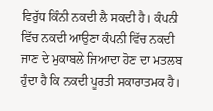ਵਿਰੁੱਧ ਕਿੰਨੀ ਨਕਦੀ ਲੈ ਸਕਦੀ ਹੈ। ਕੰਪਨੀ ਵਿੱਚ ਨਕਦੀ ਆਉਣਾ ਕੰਪਨੀ ਵਿੱਚ ਨਕਦੀ ਜਾਣ ਦੇ ਮੁਕਾਬਲੇ ਜਿਆਦਾ ਹੋਣ ਦਾ ਮਤਲਬ ਹੁੰਦਾ ਹੈ ਕਿ ਨਕਦੀ ਪੂਰਤੀ ਸਕਾਰਾਤਮਕ ਹੈ।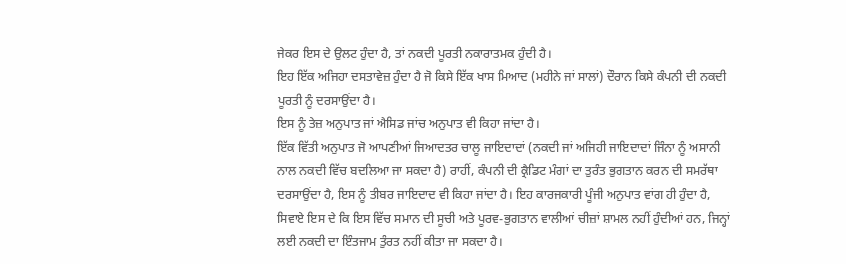ਜੇਕਰ ਇਸ ਦੇ ਉਲਟ ਹੁੰਦਾ ਹੈ, ਤਾਂ ਨਕਦੀ ਪੂਰਤੀ ਨਕਾਰਾਤਮਕ ਹੁੰਦੀ ਹੈ।
ਇਹ ਇੱਕ ਅਜਿਹਾ ਦਸਤਾਵੇਜ਼ ਹੁੰਦਾ ਹੈ ਜੋ ਕਿਸੇ ਇੱਕ ਖਾਸ ਮਿਆਦ (ਮਹੀਨੇ ਜਾਂ ਸਾਲਾਂ) ਦੌਰਾਨ ਕਿਸੇ ਕੰਪਨੀ ਦੀ ਨਕਦੀ ਪੂਰਤੀ ਨੂੰ ਦਰਸਾਉਂਦਾ ਹੈ।
ਇਸ ਨੂੰ ਤੇਜ਼ ਅਨੁਪਾਤ ਜਾਂ ਐਸਿਡ ਜਾਂਚ ਅਨੁਪਾਤ ਵੀ ਕਿਹਾ ਜਾਂਦਾ ਹੈ।
ਇੱਕ ਵਿੱਤੀ ਅਨੁਪਾਤ ਜੋ ਆਪਣੀਆਂ ਜਿਆਦਤਰ ਚਾਲੂ ਜਾਇਦਾਦਾਂ (ਨਕਦੀ ਜਾਂ ਅਜਿਹੀ ਜਾਇਦਾਦਾਂ ਜਿੰਨਾ ਨੂੰ ਅਸਾਨੀ ਨਾਲ ਨਕਦੀ ਵਿੱਚ ਬਦਲਿਆ ਜਾ ਸਕਦਾ ਹੈ) ਰਾਹੀਂ, ਕੰਪਨੀ ਦੀ ਕ੍ਰੈਡਿਟ ਮੰਗਾਂ ਦਾ ਤੁਰੰਤ ਭੁਗਤਾਨ ਕਰਨ ਦੀ ਸਮਰੱਥਾ ਦਰਸਾਉਂਦਾ ਹੈ, ਇਸ ਨੂੰ ਤੀਬਰ ਜਾਇਦਾਦ ਵੀ ਕਿਹਾ ਜਾਂਦਾ ਹੈ। ਇਹ ਕਾਰਜਕਾਰੀ ਪੂੰਜੀ ਅਨੁਪਾਤ ਵਾਂਗ ਹੀ ਹੁੰਦਾ ਹੈ, ਸਿਵਾਏ ਇਸ ਦੇ ਕਿ ਇਸ ਵਿੱਚ ਸਮਾਨ ਦੀ ਸੂਚੀ ਅਤੇ ਪੂਰਵ-ਭੁਗਤਾਨ ਵਾਲੀਆਂ ਚੀਜ਼ਾਂ ਸ਼ਾਮਲ ਨਹੀਂ ਹੁੰਦੀਆਂ ਹਨ, ਜਿਨ੍ਹਾਂ ਲਈ ਨਕਦੀ ਦਾ ਇੰਤਜਾਮ ਤੁੰਰਤ ਨਹੀਂ ਕੀਤਾ ਜਾ ਸਕਦਾ ਹੈ।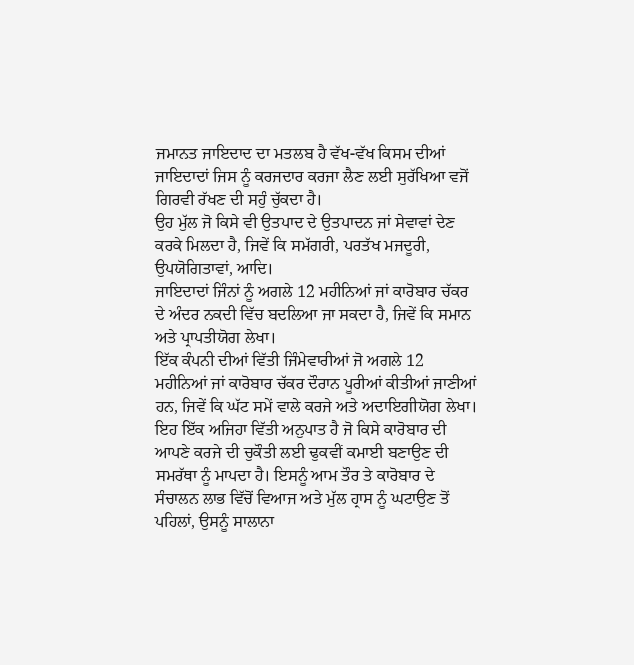ਜਮਾਨਤ ਜਾਇਦਾਦ ਦਾ ਮਤਲਬ ਹੈ ਵੱਖ-ਵੱਖ ਕਿਸਮ ਦੀਆਂ ਜਾਇਦਾਦਾਂ ਜਿਸ ਨੂੰ ਕਰਜਦਾਰ ਕਰਜਾ ਲੈਣ ਲਈ ਸੁਰੱਖਿਆ ਵਜੋਂ ਗਿਰਵੀ ਰੱਖਣ ਦੀ ਸਹੁੰ ਚੁੱਕਦਾ ਹੈ।
ਉਹ ਮੁੱਲ ਜੋ ਕਿਸੇ ਵੀ ਉਤਪਾਦ ਦੇ ਉਤਪਾਦਨ ਜਾਂ ਸੇਵਾਵਾਂ ਦੇਣ ਕਰਕੇ ਮਿਲਦਾ ਹੈ, ਜਿਵੇਂ ਕਿ ਸਮੱਗਰੀ, ਪਰਤੱਖ ਮਜਦੂਰੀ, ਉਪਯੋਗਿਤਾਵਾਂ, ਆਦਿ।
ਜਾਇਦਾਦਾਂ ਜਿੰਨਾਂ ਨੂੰ ਅਗਲੇ 12 ਮਹੀਨਿਆਂ ਜਾਂ ਕਾਰੋਬਾਰ ਚੱਕਰ ਦੇ ਅੰਦਰ ਨਕਦੀ ਵਿੱਚ ਬਦਲਿਆ ਜਾ ਸਕਦਾ ਹੈ, ਜਿਵੇਂ ਕਿ ਸਮਾਨ ਅਤੇ ਪ੍ਰਾਪਤੀਯੋਗ ਲੇਖਾ।
ਇੱਕ ਕੰਪਨੀ ਦੀਆਂ ਵਿੱਤੀ ਜਿੰਮੇਵਾਰੀਆਂ ਜੋ ਅਗਲੇ 12 ਮਹੀਨਿਆਂ ਜਾਂ ਕਾਰੋਬਾਰ ਚੱਕਰ ਦੌਰਾਨ ਪੂਰੀਆਂ ਕੀਤੀਆਂ ਜਾਣੀਆਂ ਹਨ, ਜਿਵੇਂ ਕਿ ਘੱਟ ਸਮੇਂ ਵਾਲੇ ਕਰਜੇ ਅਤੇ ਅਦਾਇਗੀਯੋਗ ਲੇਖਾ।
ਇਹ ਇੱਕ ਅਜਿਹਾ ਵਿੱਤੀ ਅਨੁਪਾਤ ਹੈ ਜੋ ਕਿਸੇ ਕਾਰੋਬਾਰ ਦੀ ਆਪਣੇ ਕਰਜੇ ਦੀ ਚੁਕੌਤੀ ਲਈ ਢੁਕਵੀਂ ਕਮਾਈ ਬਣਾਉਣ ਦੀ ਸਮਰੱਥਾ ਨੂੰ ਮਾਪਦਾ ਹੈ। ਇਸਨੂੰ ਆਮ ਤੌਰ ਤੇ ਕਾਰੋਬਾਰ ਦੇ ਸੰਚਾਲਨ ਲਾਭ ਵਿੱਚੋਂ ਵਿਆਜ ਅਤੇ ਮੁੱਲ ਹ੍ਰਾਸ ਨੂੰ ਘਟਾਉਣ ਤੋਂ ਪਹਿਲਾਂ, ਉਸਨੂੰ ਸਾਲਾਨਾ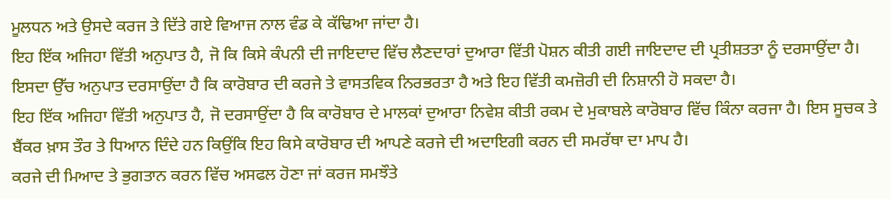ਮੂਲਧਨ ਅਤੇ ਉਸਦੇ ਕਰਜ ਤੇ ਦਿੱਤੇ ਗਏ ਵਿਆਜ ਨਾਲ ਵੰਡ ਕੇ ਕੱਢਿਆ ਜਾਂਦਾ ਹੈ।
ਇਹ ਇੱਕ ਅਜਿਹਾ ਵਿੱਤੀ ਅਨੁਪਾਤ ਹੈ, ਜੋ ਕਿ ਕਿਸੇ ਕੰਪਨੀ ਦੀ ਜਾਇਦਾਦ ਵਿੱਚ ਲੈਣਦਾਰਾਂ ਦੁਆਰਾ ਵਿੱਤੀ ਪੋਸ਼ਨ ਕੀਤੀ ਗਈ ਜਾਇਦਾਦ ਦੀ ਪ੍ਰਤੀਸ਼ਤਤਾ ਨੂੰ ਦਰਸਾਉਂਦਾ ਹੈ। ਇਸਦਾ ਉੱਚ ਅਨੁਪਾਤ ਦਰਸਾਉਂਦਾ ਹੈ ਕਿ ਕਾਰੋਬਾਰ ਦੀ ਕਰਜੇ ਤੇ ਵਾਸਤਵਿਕ ਨਿਰਭਰਤਾ ਹੈ ਅਤੇ ਇਹ ਵਿੱਤੀ ਕਮਜ਼ੋਰੀ ਦੀ ਨਿਸ਼ਾਨੀ ਹੋ ਸਕਦਾ ਹੈ।
ਇਹ ਇੱਕ ਅਜਿਹਾ ਵਿੱਤੀ ਅਨੁਪਾਤ ਹੈ, ਜੋ ਦਰਸਾਉਂਦਾ ਹੈ ਕਿ ਕਾਰੋਬਾਰ ਦੇ ਮਾਲਕਾਂ ਦੁਆਰਾ ਨਿਵੇਸ਼ ਕੀਤੀ ਰਕਮ ਦੇ ਮੁਕਾਬਲੇ ਕਾਰੋਬਾਰ ਵਿੱਚ ਕਿੰਨਾ ਕਰਜਾ ਹੈ। ਇਸ ਸੂਚਕ ਤੇ ਬੈਂਕਰ ਖ਼ਾਸ ਤੌਰ ਤੇ ਧਿਆਨ ਦਿੰਦੇ ਹਨ ਕਿਉਂਕਿ ਇਹ ਕਿਸੇ ਕਾਰੋਬਾਰ ਦੀ ਆਪਣੇ ਕਰਜੇ ਦੀ ਅਦਾਇਗੀ ਕਰਨ ਦੀ ਸਮਰੱਥਾ ਦਾ ਮਾਪ ਹੈ।
ਕਰਜੇ ਦੀ ਮਿਆਦ ਤੇ ਭੁਗਤਾਨ ਕਰਨ ਵਿੱਚ ਅਸਫਲ ਹੋਣਾ ਜਾਂ ਕਰਜ ਸਮਝੌਤੇ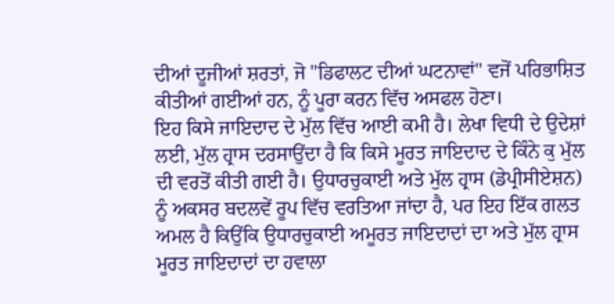ਦੀਆਂ ਦੂਜੀਆਂ ਸ਼ਰਤਾਂ, ਜੋ "ਡਿਫਾਲਟ ਦੀਆਂ ਘਟਨਾਵਾਂ" ਵਜੋਂ ਪਰਿਭਾਸ਼ਿਤ ਕੀਤੀਆਂ ਗਈਆਂ ਹਨ, ਨੂੰ ਪੂਰਾ ਕਰਨ ਵਿੱਚ ਅਸਫਲ ਹੋਣਾ।
ਇਹ ਕਿਸੇ ਜਾਇਦਾਦ ਦੇ ਮੁੱਲ ਵਿੱਚ ਆਈ ਕਮੀ ਹੈ। ਲੇਖਾ ਵਿਧੀ ਦੇ ਉਦੇਸ਼ਾਂ ਲਈ, ਮੁੱਲ ਹ੍ਰਾਸ ਦਰਸਾਉਂਦਾ ਹੈ ਕਿ ਕਿਸੇ ਮੂਰਤ ਜਾਇਦਾਦ ਦੇ ਕਿੰਨੇ ਕੁ ਮੁੱਲ ਦੀ ਵਰਤੋਂ ਕੀਤੀ ਗਈ ਹੈ। ਉਧਾਰਚੁਕਾਈ ਅਤੇ ਮੁੱਲ ਹ੍ਰਾਸ (ਡੇਪ੍ਰੀਸੀਏਸ਼ਨ) ਨੂੰ ਅਕਸਰ ਬਦਲਵੇਂ ਰੂਪ ਵਿੱਚ ਵਰਤਿਆ ਜਾਂਦਾ ਹੈ, ਪਰ ਇਹ ਇੱਕ ਗਲਤ ਅਮਲ ਹੈ ਕਿਉਂਕਿ ਉਧਾਰਚੁਕਾਈ ਅਮੂਰਤ ਜਾਇਦਾਦਾਂ ਦਾ ਅਤੇ ਮੁੱਲ ਹ੍ਰਾਸ ਮੂਰਤ ਜਾਇਦਾਦਾਂ ਦਾ ਹਵਾਲਾ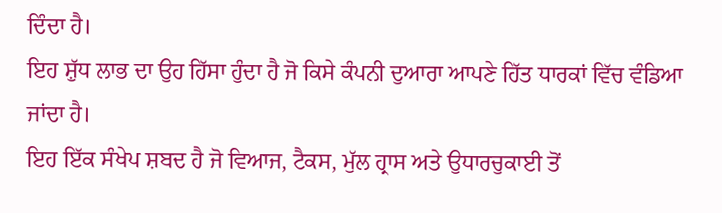ਦਿੰਦਾ ਹੈ।
ਇਹ ਸ਼ੁੱਧ ਲਾਭ ਦਾ ਉਹ ਹਿੱਸਾ ਹੁੰਦਾ ਹੈ ਜੋ ਕਿਸੇ ਕੰਪਨੀ ਦੁਆਰਾ ਆਪਣੇ ਹਿੱਤ ਧਾਰਕਾਂ ਵਿੱਚ ਵੰਡਿਆ ਜਾਂਦਾ ਹੈ।
ਇਹ ਇੱਕ ਸੰਖੇਪ ਸ਼ਬਦ ਹੈ ਜੋ ਵਿਆਜ, ਟੈਕਸ, ਮੁੱਲ ਹ੍ਰਾਸ ਅਤੇ ਉਧਾਰਚੁਕਾਈ ਤੋਂ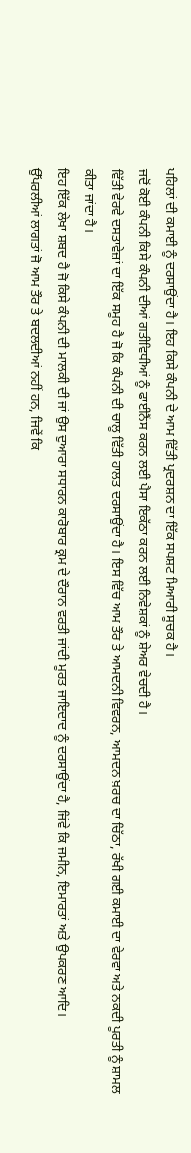ਪਹਿਲਾਂ ਦੀ ਕਮਾਈ ਨੂੰ ਦਰਸਾਉਂਦਾ ਹੈ। ਇਹ ਕਿਸੇ ਕੰਪਨੀ ਦੇ ਆਮ ਵਿੱਤੀ ਪ੍ਰਦਰਸ਼ਨ ਦਾ ਇੱਕ ਸਪਸ਼ਟ ਮਿਆਰੀ ਸੂਚਕ ਹੈ।
ਜਦੋਂ ਕੋਈ ਕੰਪਨੀ ਕਿਸੇ ਕੰਪਨੀ ਦੀਆਂ ਗਤੀਵਿਧੀਆਂ ਨੂੰ ਫਾਈਨੈਂਸ ਕਰਨ ਲਈ ਪੈਸਾ ਇਕੱਠਾ ਕਰਨ ਲਈ ਨਿਵੇਸ਼ਕਾਂ ਨੂੰ ਸ਼ੇਅਰ ਵੇਚਦੀ ਹੈ।
ਵਿੱਤੀ ਵੇਰਵੇ ਦਸਤਾਵੇਜ਼ਾਂ ਦਾ ਇੱਕ ਸਮੂਹ ਹੈ ਜੋ ਕਿ ਕੰਪਨੀ ਦੀ ਚਾਲੂ ਵਿੱਤੀ ਹਾਲਤ ਦਰਸਾਉਂਦਾ ਹੈ। ਇਸ ਵਿੱਚ ਆਮ ਤੌਰ ਤੇ ਆਮਦਨੀ ਵਿਵਰਨ, ਆਮਦਨ ਖ਼ਰਚ ਦਾ ਚਿੱਠਾ, ਰੱਖੀ ਗਈ ਕਮਾਈ ਦਾ ਵੇਰਵਾ ਅਤੇ ਨਕਦੀ ਪੂਰਤੀ ਨੂੰ ਸ਼ਾਮਲ ਕੀਤਾ ਜਾਂਦਾ ਹੈ।
ਇਹ ਇੱਕ ਲੇਖਾ ਸ਼ਬਦ ਹੈ ਜੋ ਕਿਸੇ ਕੰਪਨੀ ਦੀ ਮਾਲਕੀ ਦੀ ਜਾਂ ਉਸ ਦੁਆਰਾ ਸਧਾਰਨ ਕਾਰੋਬਾਰ ਕ੍ਰਮ ਦੇ ਦੌਰਾਨ ਵਰਤੀ ਜਾਂਦੀ ਮੂਰਤ ਜਾਇਦਾਦ ਨੂੰ ਦਰਸਾਉਂਦਾ ਹੈ, ਜਿਂਵੇ ਕਿ ਜਮੀਨ, ਇਮਾਰਤਾਂ ਅਤੇ ਉਪਕਰਣ ਆਦਿ।
ਉੱਪਰਲੀਆਂ ਲਾਗਤਾਂ ਜੋ ਆਮ ਤੌਰ ਤੇ ਬਦਲਦੀਆਂ ਨਹੀਂ ਹਨ, ਜਿਵੇਂ ਕਿ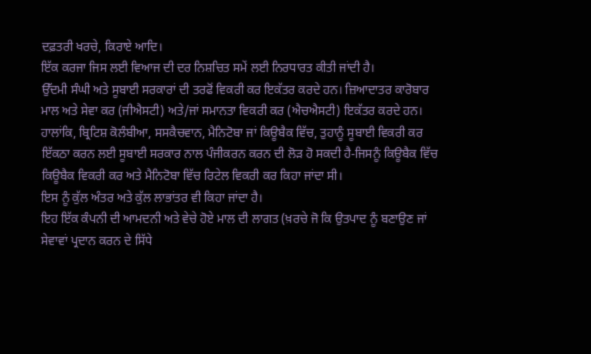ਦਫ਼ਤਰੀ ਖਰਚੇ, ਕਿਰਾਏ ਆਦਿ।
ਇੱਕ ਕਰਜਾ ਜਿਸ ਲਈ ਵਿਆਜ ਦੀ ਦਰ ਨਿਸ਼ਚਿਤ ਸਮੇਂ ਲਈ ਨਿਰਧਾਰਤ ਕੀਤੀ ਜਾਂਦੀ ਹੈ।
ਉੱਦਮੀ ਸੰਘੀ ਅਤੇ ਸੂਬਾਈ ਸਰਕਾਰਾਂ ਦੀ ਤਰਫੋਂ ਵਿਕਰੀ ਕਰ ਇਕੱਤਰ ਕਰਦੇ ਹਨ। ਜ਼ਿਆਦਾਤਰ ਕਾਰੋਬਾਰ ਮਾਲ ਅਤੇ ਸੇਵਾ ਕਰ (ਜੀਐਸਟੀ) ਅਤੇ/ਜਾਂ ਸਮਾਨਤਾ ਵਿਕਰੀ ਕਰ (ਐਚਐਸਟੀ) ਇਕੱਤਰ ਕਰਦੇ ਹਨ। ਹਾਲਾਂਕਿ, ਬ੍ਰਿਟਿਸ਼ ਕੋਲੰਬੀਆ, ਸਸਕੈਚਵਾਨ, ਮੈਨਿਟੋਬਾ ਜਾਂ ਕਿਊਬੈਕ ਵਿੱਚ, ਤੁਹਾਨੂੰ ਸੂਬਾਈ ਵਿਕਰੀ ਕਰ ਇੱਕਠਾ ਕਰਨ ਲਈ ਸੂਬਾਈ ਸਰਕਾਰ ਨਾਲ ਪੰਜੀਕਰਨ ਕਰਨ ਦੀ ਲੋੜ ਹੋ ਸਕਦੀ ਹੈ-ਜਿਸਨੂੰ ਕਿਊਬੈਕ ਵਿੱਚ ਕਿਊਬੈਕ ਵਿਕਰੀ ਕਰ ਅਤੇ ਮੈਨਿਟੋਬਾ ਵਿੱਚ ਰਿਟੇਲ ਵਿਕਰੀ ਕਰ ਕਿਹਾ ਜਾਂਦਾ ਸੀ।
ਇਸ ਨੂੰ ਕੁੱਲ ਅੰਤਰ ਅਤੇ ਕੁੱਲ ਲਾਭਾਂਤਰ ਵੀ ਕਿਹਾ ਜਾਂਦਾ ਹੈ।
ਇਹ ਇੱਕ ਕੰਪਨੀ ਦੀ ਆਮਦਨੀ ਅਤੇ ਵੇਚੇ ਹੋਏ ਮਾਲ ਦੀ ਲਾਗਤ (ਖ਼ਰਚੇ ਜੋ ਕਿ ਉਤਪਾਦ ਨੂੰ ਬਣਾਉਣ ਜਾਂ ਸੇਵਾਵਾਂ ਪ੍ਰਦਾਨ ਕਰਨ ਦੇ ਸਿੱਧੇ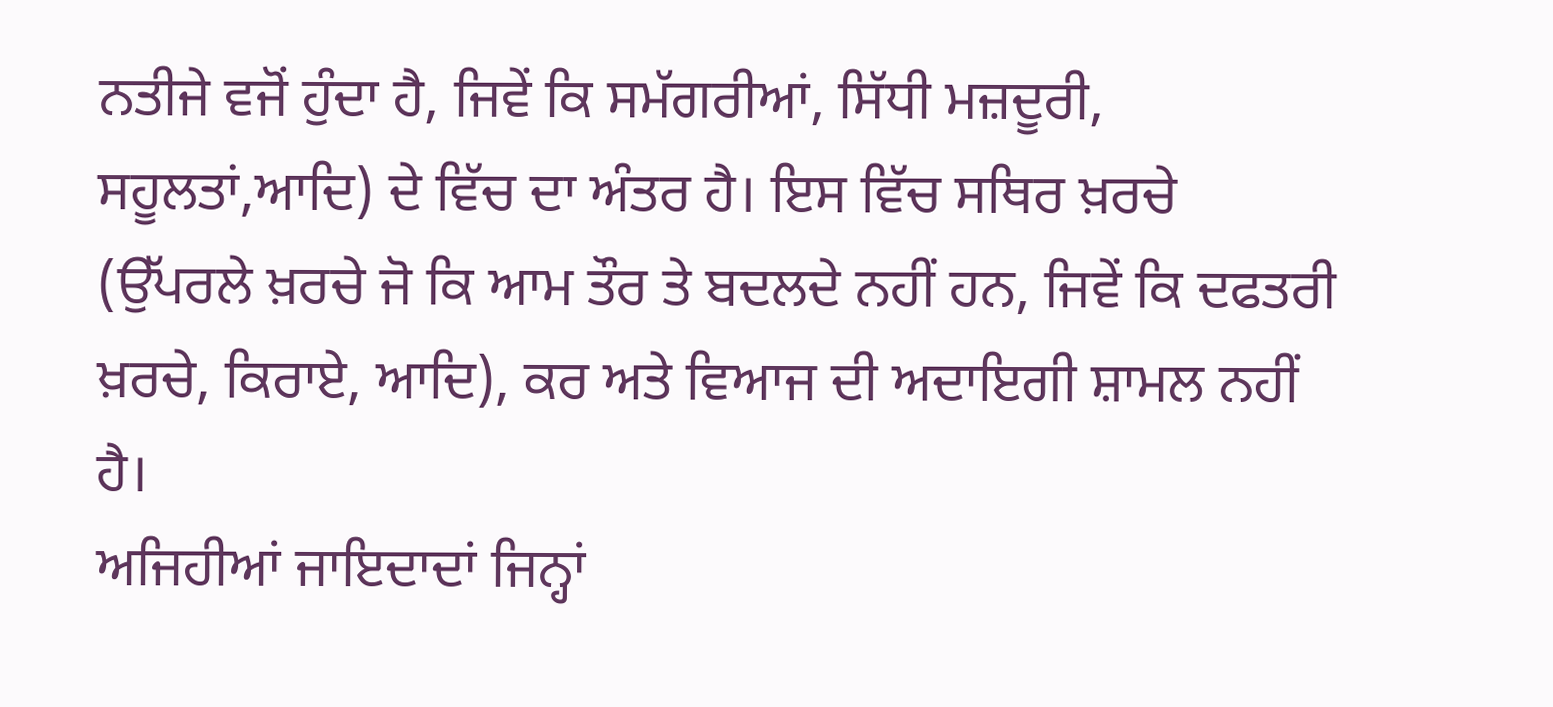ਨਤੀਜੇ ਵਜੋਂ ਹੁੰਦਾ ਹੈ, ਜਿਵੇਂ ਕਿ ਸਮੱਗਰੀਆਂ, ਸਿੱਧੀ ਮਜ਼ਦੂਰੀ, ਸਹੂਲਤਾਂ,ਆਦਿ) ਦੇ ਵਿੱਚ ਦਾ ਅੰਤਰ ਹੈ। ਇਸ ਵਿੱਚ ਸਥਿਰ ਖ਼ਰਚੇ (ਉੱਪਰਲੇ ਖ਼ਰਚੇ ਜੋ ਕਿ ਆਮ ਤੌਰ ਤੇ ਬਦਲਦੇ ਨਹੀਂ ਹਨ, ਜਿਵੇਂ ਕਿ ਦਫਤਰੀ ਖ਼ਰਚੇ, ਕਿਰਾਏ, ਆਦਿ), ਕਰ ਅਤੇ ਵਿਆਜ ਦੀ ਅਦਾਇਗੀ ਸ਼ਾਮਲ ਨਹੀਂ ਹੈ।
ਅਜਿਹੀਆਂ ਜਾਇਦਾਦਾਂ ਜਿਨ੍ਹਾਂ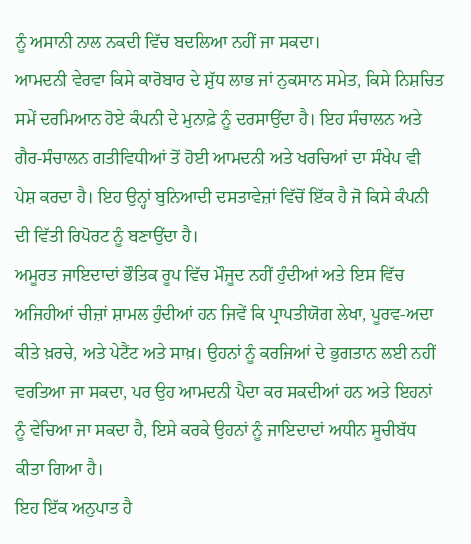ਨੂੰ ਅਸਾਨੀ ਨਾਲ ਨਕਦੀ ਵਿੱਚ ਬਦਲਿਆ ਨਹੀਂ ਜਾ ਸਕਦਾ।
ਆਮਦਨੀ ਵੇਰਵਾ ਕਿਸੇ ਕਾਰੋਬਾਰ ਦੇ ਸ਼ੁੱਧ ਲਾਭ ਜਾਂ ਨੁਕਸਾਨ ਸਮੇਤ, ਕਿਸੇ ਨਿਸ਼ਚਿਤ ਸਮੇਂ ਦਰਮਿਆਨ ਹੋਏ ਕੰਪਨੀ ਦੇ ਮੁਨਾਫ਼ੇ ਨੂੰ ਦਰਸਾਉਂਦਾ ਹੈ। ਇਹ ਸੰਚਾਲਨ ਅਤੇ ਗੈਰ-ਸੰਚਾਲਨ ਗਤੀਵਿਧੀਆਂ ਤੋਂ ਹੋਈ ਆਮਦਨੀ ਅਤੇ ਖਰਚਿਆਂ ਦਾ ਸੰਖੇਪ ਵੀ ਪੇਸ਼ ਕਰਦਾ ਹੈ। ਇਹ ਉਨ੍ਹਾਂ ਬੁਨਿਆਦੀ ਦਸਤਾਵੇਜ਼ਾਂ ਵਿੱਚੋਂ ਇੱਕ ਹੈ ਜੋ ਕਿਸੇ ਕੰਪਨੀ ਦੀ ਵਿੱਤੀ ਰਿਪੋਰਟ ਨੂੰ ਬਣਾਉਂਦਾ ਹੈ।
ਅਮੂਰਤ ਜਾਇਦਾਦਾਂ ਭੌਤਿਕ ਰੂਪ ਵਿੱਚ ਮੌਜੂਦ ਨਹੀਂ ਹੁੰਦੀਆਂ ਅਤੇ ਇਸ ਵਿੱਚ ਅਜਿਹੀਆਂ ਚੀਜ਼ਾਂ ਸ਼ਾਮਲ ਹੁੰਦੀਆਂ ਹਨ ਜਿਵੇਂ ਕਿ ਪ੍ਰਾਪਤੀਯੋਗ ਲੇਖਾ, ਪੂਰਵ-ਅਦਾ ਕੀਤੇ ਖ਼ਰਚੇ, ਅਤੇ ਪੇਟੈਂਟ ਅਤੇ ਸਾਖ਼। ਉਹਨਾਂ ਨੂੰ ਕਰਜਿਆਂ ਦੇ ਭੁਗਤਾਨ ਲਈ ਨਹੀਂ ਵਰਤਿਆ ਜਾ ਸਕਦਾ, ਪਰ ਉਹ ਆਮਦਨੀ ਪੈਦਾ ਕਰ ਸਕਦੀਆਂ ਹਨ ਅਤੇ ਇਹਨਾਂ ਨੂੰ ਵੇਚਿਆ ਜਾ ਸਕਦਾ ਹੈ, ਇਸੇ ਕਰਕੇ ਉਹਨਾਂ ਨੂੰ ਜਾਇਦਾਦਾਂ ਅਧੀਨ ਸੂਚੀਬੱਧ ਕੀਤਾ ਗਿਆ ਹੈ।
ਇਹ ਇੱਕ ਅਨੁਪਾਤ ਹੈ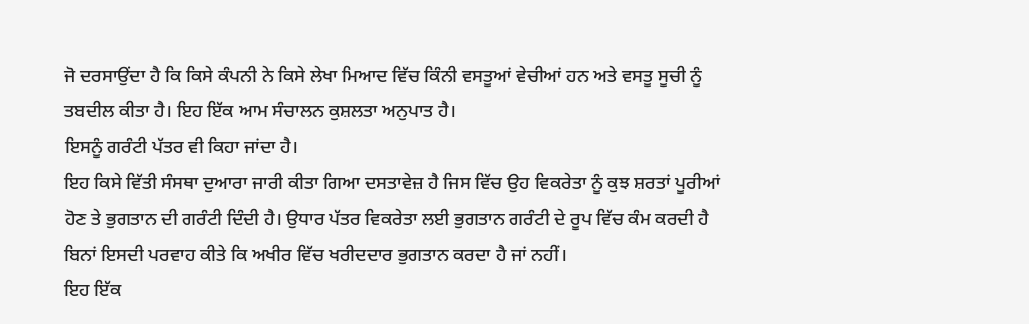ਜੋ ਦਰਸਾਉਂਦਾ ਹੈ ਕਿ ਕਿਸੇ ਕੰਪਨੀ ਨੇ ਕਿਸੇ ਲੇਖਾ ਮਿਆਦ ਵਿੱਚ ਕਿੰਨੀ ਵਸਤੂਆਂ ਵੇਚੀਆਂ ਹਨ ਅਤੇ ਵਸਤੂ ਸੂਚੀ ਨੂੰ ਤਬਦੀਲ ਕੀਤਾ ਹੈ। ਇਹ ਇੱਕ ਆਮ ਸੰਚਾਲਨ ਕੁਸ਼ਲਤਾ ਅਨੁਪਾਤ ਹੈ।
ਇਸਨੂੰ ਗਰੰਟੀ ਪੱਤਰ ਵੀ ਕਿਹਾ ਜਾਂਦਾ ਹੈ।
ਇਹ ਕਿਸੇ ਵਿੱਤੀ ਸੰਸਥਾ ਦੁਆਰਾ ਜਾਰੀ ਕੀਤਾ ਗਿਆ ਦਸਤਾਵੇਜ਼ ਹੈ ਜਿਸ ਵਿੱਚ ਉਹ ਵਿਕਰੇਤਾ ਨੂੰ ਕੁਝ ਸ਼ਰਤਾਂ ਪੂਰੀਆਂ ਹੋਣ ਤੇ ਭੁਗਤਾਨ ਦੀ ਗਰੰਟੀ ਦਿੰਦੀ ਹੈ। ਉਧਾਰ ਪੱਤਰ ਵਿਕਰੇਤਾ ਲਈ ਭੁਗਤਾਨ ਗਰੰਟੀ ਦੇ ਰੂਪ ਵਿੱਚ ਕੰਮ ਕਰਦੀ ਹੈ ਬਿਨਾਂ ਇਸਦੀ ਪਰਵਾਹ ਕੀਤੇ ਕਿ ਅਖੀਰ ਵਿੱਚ ਖਰੀਦਦਾਰ ਭੁਗਤਾਨ ਕਰਦਾ ਹੈ ਜਾਂ ਨਹੀਂ।
ਇਹ ਇੱਕ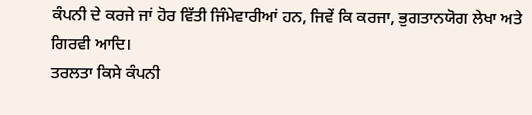ਕੰਪਨੀ ਦੇ ਕਰਜੇ ਜਾਂ ਹੋਰ ਵਿੱਤੀ ਜਿੰਮੇਵਾਰੀਆਂ ਹਨ, ਜਿਵੇਂ ਕਿ ਕਰਜਾ, ਭੁਗਤਾਨਯੋਗ ਲੇਖਾ ਅਤੇ ਗਿਰਵੀ ਆਦਿ।
ਤਰਲਤਾ ਕਿਸੇ ਕੰਪਨੀ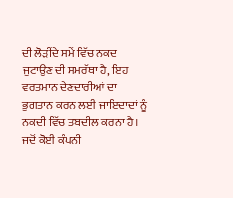ਦੀ ਲੋੜੀਂਦੇ ਸਮੇਂ ਵਿੱਚ ਨਕਦ ਜੁਟਾਉਣ ਦੀ ਸਮਰੱਥਾ ਹੈ, ਇਹ ਵਰਤਮਾਨ ਦੇਣਦਾਰੀਆਂ ਦਾ ਭੁਗਤਾਨ ਕਰਨ ਲਈ ਜਾਇਦਾਦਾਂ ਨੂੰ ਨਕਦੀ ਵਿੱਚ ਤਬਦੀਲ ਕਰਨਾ ਹੈ।
ਜਦੋਂ ਕੋਈ ਕੰਪਨੀ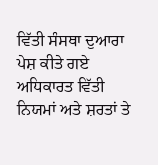ਵਿੱਤੀ ਸੰਸਥਾ ਦੁਆਰਾ ਪੇਸ਼ ਕੀਤੇ ਗਏ ਅਧਿਕਾਰਤ ਵਿੱਤੀ ਨਿਯਮਾਂ ਅਤੇ ਸ਼ਰਤਾਂ ਤੇ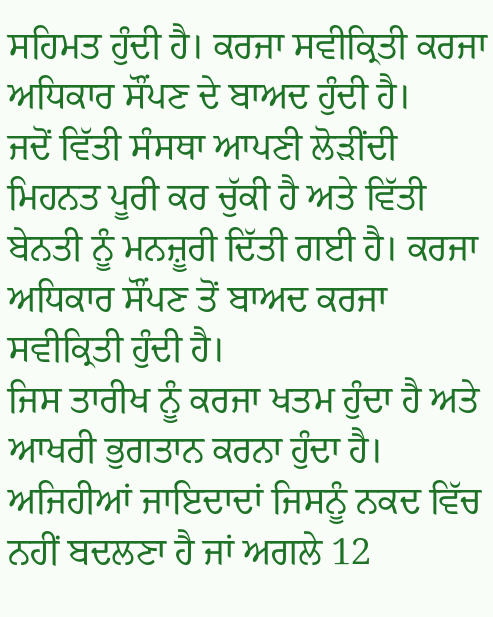ਸਹਿਮਤ ਹੁੰਦੀ ਹੈ। ਕਰਜਾ ਸਵੀਕ੍ਰਿਤੀ ਕਰਜਾ ਅਧਿਕਾਰ ਸੌਂਪਣ ਦੇ ਬਾਅਦ ਹੁੰਦੀ ਹੈ।
ਜਦੋਂ ਵਿੱਤੀ ਸੰਸਥਾ ਆਪਣੀ ਲੋੜੀਂਦੀ ਮਿਹਨਤ ਪੂਰੀ ਕਰ ਚੁੱਕੀ ਹੈ ਅਤੇ ਵਿੱਤੀ ਬੇਨਤੀ ਨੂੰ ਮਨਜ਼ੂਰੀ ਦਿੱਤੀ ਗਈ ਹੈ। ਕਰਜਾ ਅਧਿਕਾਰ ਸੌਂਪਣ ਤੋਂ ਬਾਅਦ ਕਰਜਾ ਸਵੀਕ੍ਰਿਤੀ ਹੁੰਦੀ ਹੈ।
ਜਿਸ ਤਾਰੀਖ ਨੂੰ ਕਰਜਾ ਖਤਮ ਹੁੰਦਾ ਹੈ ਅਤੇ ਆਖਰੀ ਭੁਗਤਾਨ ਕਰਨਾ ਹੁੰਦਾ ਹੈ।
ਅਜਿਹੀਆਂ ਜਾਇਦਾਦਾਂ ਜਿਸਨੂੰ ਨਕਦ ਵਿੱਚ ਨਹੀਂ ਬਦਲਣਾ ਹੈ ਜਾਂ ਅਗਲੇ 12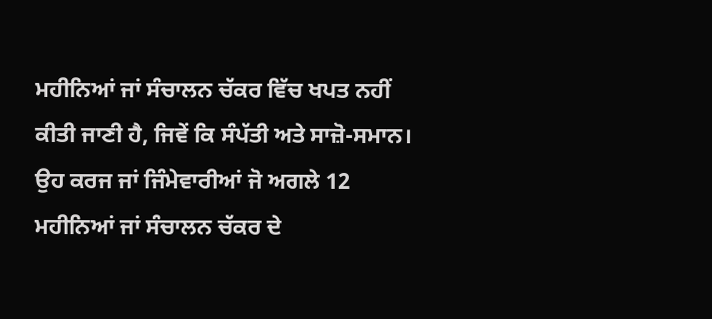ਮਹੀਨਿਆਂ ਜਾਂ ਸੰਚਾਲਨ ਚੱਕਰ ਵਿੱਚ ਖਪਤ ਨਹੀਂ ਕੀਤੀ ਜਾਣੀ ਹੈ, ਜਿਵੇਂ ਕਿ ਸੰਪੱਤੀ ਅਤੇ ਸਾਜ਼ੋ-ਸਮਾਨ।
ਉਹ ਕਰਜ ਜਾਂ ਜਿੰਮੇਵਾਰੀਆਂ ਜੋ ਅਗਲੇ 12 ਮਹੀਨਿਆਂ ਜਾਂ ਸੰਚਾਲਨ ਚੱਕਰ ਦੇ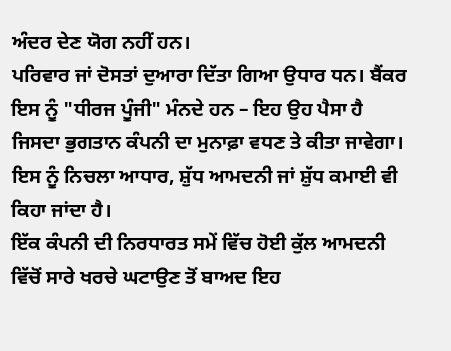ਅੰਦਰ ਦੇਣ ਯੋਗ ਨਹੀਂ ਹਨ।
ਪਰਿਵਾਰ ਜਾਂ ਦੋਸਤਾਂ ਦੁਆਰਾ ਦਿੱਤਾ ਗਿਆ ਉਧਾਰ ਧਨ। ਬੈਂਕਰ ਇਸ ਨੂੰ "ਧੀਰਜ ਪੂੰਜੀ" ਮੰਨਦੇ ਹਨ – ਇਹ ਉਹ ਪੈਸਾ ਹੈ ਜਿਸਦਾ ਭੁਗਤਾਨ ਕੰਪਨੀ ਦਾ ਮੁਨਾਫ਼ਾ ਵਧਣ ਤੇ ਕੀਤਾ ਜਾਵੇਗਾ।
ਇਸ ਨੂੰ ਨਿਚਲਾ ਆਧਾਰ, ਸ਼ੁੱਧ ਆਮਦਨੀ ਜਾਂ ਸ਼ੁੱਧ ਕਮਾਈ ਵੀ ਕਿਹਾ ਜਾਂਦਾ ਹੈ।
ਇੱਕ ਕੰਪਨੀ ਦੀ ਨਿਰਧਾਰਤ ਸਮੇਂ ਵਿੱਚ ਹੋਈ ਕੁੱਲ ਆਮਦਨੀ ਵਿੱਚੋਂ ਸਾਰੇ ਖਰਚੇ ਘਟਾਉਣ ਤੋਂ ਬਾਅਦ ਇਹ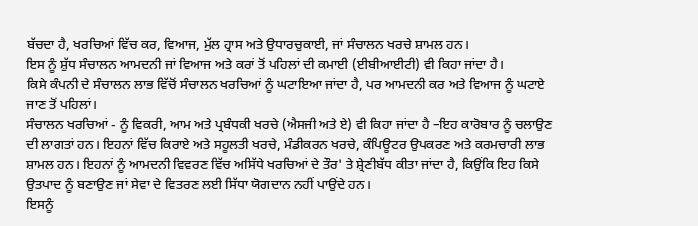ਬੱਚਦਾ ਹੈ, ਖਰਚਿਆਂ ਵਿੱਚ ਕਰ, ਵਿਆਜ, ਮੁੱਲ ਹ੍ਰਾਸ ਅਤੇ ਉਧਾਰਚੁਕਾਈ, ਜਾਂ ਸੰਚਾਲਨ ਖਰਚੇ ਸ਼ਾਮਲ ਹਨ।
ਇਸ ਨੂੰ ਸ਼ੁੱਧ ਸੰਚਾਲਨ ਆਮਦਨੀ ਜਾਂ ਵਿਆਜ ਅਤੇ ਕਰਾਂ ਤੋਂ ਪਹਿਲਾਂ ਦੀ ਕਮਾਈ (ਈਬੀਆਈਟੀ) ਵੀ ਕਿਹਾ ਜਾਂਦਾ ਹੈ।
ਕਿਸੇ ਕੰਪਨੀ ਦੇ ਸੰਚਾਲਨ ਲਾਭ ਵਿੱਚੋਂ ਸੰਚਾਲਨ ਖਰਚਿਆਂ ਨੂੰ ਘਟਾਇਆ ਜਾਂਦਾ ਹੈ, ਪਰ ਆਮਦਨੀ ਕਰ ਅਤੇ ਵਿਆਜ ਨੂੰ ਘਟਾਏ ਜਾਣ ਤੋਂ ਪਹਿਲਾਂ।
ਸੰਚਾਲਨ ਖਰਚਿਆਂ - ਨੂੰ ਵਿਕਰੀ, ਆਮ ਅਤੇ ਪ੍ਰਬੰਧਕੀ ਖਰਚੇ (ਐਸਜੀ ਅਤੇ ਏ) ਵੀ ਕਿਹਾ ਜਾਂਦਾ ਹੈ –ਇਹ ਕਾਰੋਬਾਰ ਨੂੰ ਚਲਾਉਣ ਦੀ ਲਾਗਤਾਂ ਹਨ। ਇਹਨਾਂ ਵਿੱਚ ਕਿਰਾਏ ਅਤੇ ਸਹੂਲਤੀ ਖਰਚੇ, ਮੰਡੀਕਰਨ ਖਰਚੇ, ਕੰਪਿਊਟਰ ਉਪਕਰਣ ਅਤੇ ਕਰਮਚਾਰੀ ਲਾਭ ਸ਼ਾਮਲ ਹਨ। ਇਹਨਾਂ ਨੂੰ ਆਮਦਨੀ ਵਿਵਰਣ ਵਿੱਚ ਅਸਿੱਧੇ ਖਰਚਿਆਂ ਦੇ ਤੌਰ' ਤੇ ਸ਼੍ਰੇਣੀਬੱਧ ਕੀਤਾ ਜਾਂਦਾ ਹੈ, ਕਿਉਂਕਿ ਇਹ ਕਿਸੇ ਉਤਪਾਦ ਨੂੰ ਬਣਾਉਣ ਜਾਂ ਸੇਵਾ ਦੇ ਵਿਤਰਣ ਲਈ ਸਿੱਧਾ ਯੋਗਦਾਨ ਨਹੀਂ ਪਾਉਂਦੇ ਹਨ।
ਇਸਨੂੰ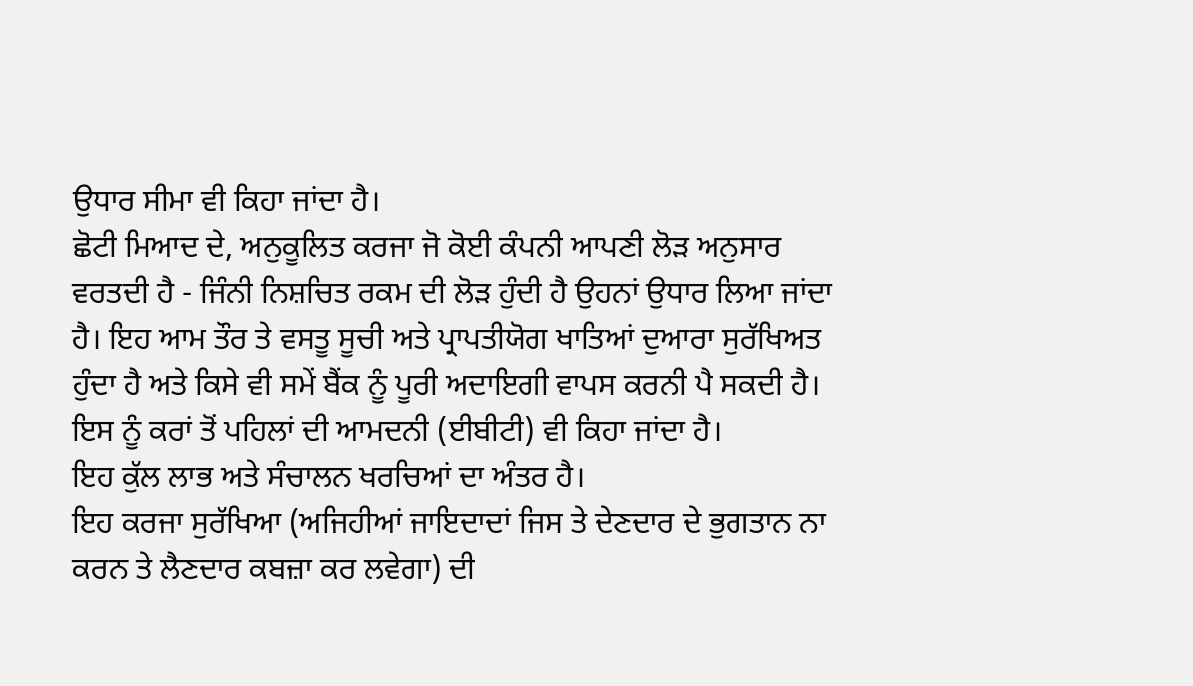ਉਧਾਰ ਸੀਮਾ ਵੀ ਕਿਹਾ ਜਾਂਦਾ ਹੈ।
ਛੋਟੀ ਮਿਆਦ ਦੇ, ਅਨੁਕੂਲਿਤ ਕਰਜਾ ਜੋ ਕੋਈ ਕੰਪਨੀ ਆਪਣੀ ਲੋੜ ਅਨੁਸਾਰ ਵਰਤਦੀ ਹੈ - ਜਿੰਨੀ ਨਿਸ਼ਚਿਤ ਰਕਮ ਦੀ ਲੋੜ ਹੁੰਦੀ ਹੈ ਉਹਨਾਂ ਉਧਾਰ ਲਿਆ ਜਾਂਦਾ ਹੈ। ਇਹ ਆਮ ਤੌਰ ਤੇ ਵਸਤੂ ਸੂਚੀ ਅਤੇ ਪ੍ਰਾਪਤੀਯੋਗ ਖਾਤਿਆਂ ਦੁਆਰਾ ਸੁਰੱਖਿਅਤ ਹੁੰਦਾ ਹੈ ਅਤੇ ਕਿਸੇ ਵੀ ਸਮੇਂ ਬੈਂਕ ਨੂੰ ਪੂਰੀ ਅਦਾਇਗੀ ਵਾਪਸ ਕਰਨੀ ਪੈ ਸਕਦੀ ਹੈ।
ਇਸ ਨੂੰ ਕਰਾਂ ਤੋਂ ਪਹਿਲਾਂ ਦੀ ਆਮਦਨੀ (ਈਬੀਟੀ) ਵੀ ਕਿਹਾ ਜਾਂਦਾ ਹੈ।
ਇਹ ਕੁੱਲ ਲਾਭ ਅਤੇ ਸੰਚਾਲਨ ਖਰਚਿਆਂ ਦਾ ਅੰਤਰ ਹੈ।
ਇਹ ਕਰਜਾ ਸੁਰੱਖਿਆ (ਅਜਿਹੀਆਂ ਜਾਇਦਾਦਾਂ ਜਿਸ ਤੇ ਦੇਣਦਾਰ ਦੇ ਭੁਗਤਾਨ ਨਾ ਕਰਨ ਤੇ ਲੈਣਦਾਰ ਕਬਜ਼ਾ ਕਰ ਲਵੇਗਾ) ਦੀ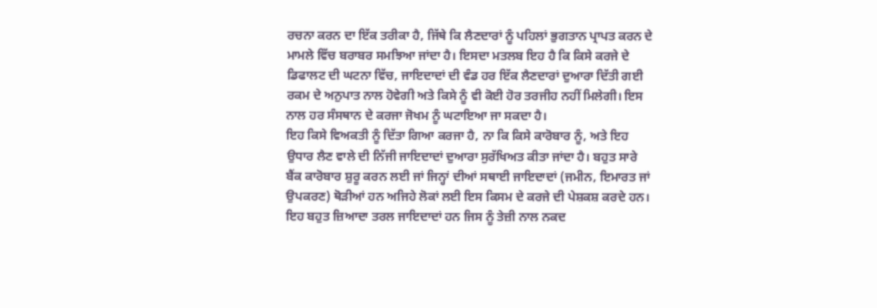ਰਚਨਾ ਕਰਨ ਦਾ ਇੱਕ ਤਰੀਕਾ ਹੈ, ਜਿੱਥੇ ਕਿ ਲੈਣਦਾਰਾਂ ਨੂੰ ਪਹਿਲਾਂ ਭੁਗਤਾਨ ਪ੍ਰਾਪਤ ਕਰਨ ਦੇ ਮਾਮਲੇ ਵਿੱਚ ਬਰਾਬਰ ਸਮਝਿਆ ਜਾਂਦਾ ਹੈ। ਇਸਦਾ ਮਤਲਬ ਇਹ ਹੈ ਕਿ ਕਿਸੇ ਕਰਜੇ ਦੇ ਡਿਫਾਲਟ ਦੀ ਘਟਨਾ ਵਿੱਚ, ਜਾਇਦਾਦਾਂ ਦੀ ਵੰਡ ਹਰ ਇੱਕ ਲੈਣਦਾਰਾਂ ਦੁਆਰਾ ਦਿੱਤੀ ਗਈ ਰਕਮ ਦੇ ਅਨੁਪਾਤ ਨਾਲ ਹੋਵੇਗੀ ਅਤੇ ਕਿਸੇ ਨੂੰ ਵੀ ਕੋਈ ਹੋਰ ਤਰਜੀਹ ਨਹੀਂ ਮਿਲੇਗੀ। ਇਸ ਨਾਲ ਹਰ ਸੰਸਥਾਨ ਦੇ ਕਰਜਾ ਜੋਖਮ ਨੂੰ ਘਟਾਇਆ ਜਾ ਸਕਦਾ ਹੈ।
ਇਹ ਕਿਸੇ ਵਿਅਕਤੀ ਨੂੰ ਦਿੱਤਾ ਗਿਆ ਕਰਜਾ ਹੈ, ਨਾ ਕਿ ਕਿਸੇ ਕਾਰੋਬਾਰ ਨੂੰ, ਅਤੇ ਇਹ ਉਧਾਰ ਲੈਣ ਵਾਲੇ ਦੀ ਨਿੱਜੀ ਜਾਇਦਾਦਾਂ ਦੁਆਰਾ ਸੁਰੱਖਿਅਤ ਕੀਤਾ ਜਾਂਦਾ ਹੈ। ਬਹੁਤ ਸਾਰੇ ਬੈਂਕ ਕਾਰੋਬਾਰ ਸ਼ੁਰੂ ਕਰਨ ਲਈ ਜਾਂ ਜਿਨ੍ਹਾਂ ਦੀਆਂ ਸਥਾਈ ਜਾਇਦਾਦਾਂ (ਜਮੀਨ, ਇਮਾਰਤ ਜਾਂ ਉਪਕਰਣ) ਥੋੜੀਆਂ ਹਨ ਅਜਿਹੇ ਲੋਕਾਂ ਲਈ ਇਸ ਕਿਸਮ ਦੇ ਕਰਜੇ ਦੀ ਪੇਸ਼ਕਸ਼ ਕਰਦੇ ਹਨ।
ਇਹ ਬਹੁਤ ਜ਼ਿਆਦਾ ਤਰਲ ਜਾਇਦਾਦਾਂ ਹਨ ਜਿਸ ਨੂੰ ਤੇਜ਼ੀ ਨਾਲ ਨਕਦ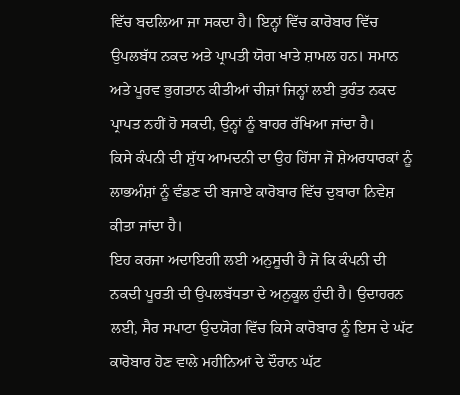ਵਿੱਚ ਬਦਲਿਆ ਜਾ ਸਕਦਾ ਹੈ। ਇਨ੍ਹਾਂ ਵਿੱਚ ਕਾਰੋਬਾਰ ਵਿੱਚ ਉਪਲਬੱਧ ਨਕਦ ਅਤੇ ਪ੍ਰਾਪਤੀ ਯੋਗ ਖਾਤੇ ਸ਼ਾਮਲ ਹਨ। ਸਮਾਨ ਅਤੇ ਪੂਰਵ ਭੁਗਤਾਨ ਕੀਤੀਆਂ ਚੀਜ਼ਾਂ ਜਿਨ੍ਹਾਂ ਲਈ ਤੁਰੰਤ ਨਕਦ ਪ੍ਰਾਪਤ ਨਹੀਂ ਹੋ ਸਕਦੀ, ਉਨ੍ਹਾਂ ਨੂੰ ਬਾਹਰ ਰੱਖਿਆ ਜਾਂਦਾ ਹੈ।
ਕਿਸੇ ਕੰਪਨੀ ਦੀ ਸ਼ੁੱਧ ਆਮਦਨੀ ਦਾ ਉਹ ਹਿੱਸਾ ਜੋ ਸ਼ੇਅਰਧਾਰਕਾਂ ਨੂੰ ਲਾਭਅੰਸ਼ਾਂ ਨੂੰ ਵੰਡਣ ਦੀ ਬਜਾਏ ਕਾਰੋਬਾਰ ਵਿੱਚ ਦੁਬਾਰਾ ਨਿਵੇਸ਼ ਕੀਤਾ ਜਾਂਦਾ ਹੈ।
ਇਹ ਕਰਜਾ ਅਦਾਇਗੀ ਲਈ ਅਨੁਸੂਚੀ ਹੈ ਜੋ ਕਿ ਕੰਪਨੀ ਦੀ ਨਕਦੀ ਪੂਰਤੀ ਦੀ ਉਪਲਬੱਧਤਾ ਦੇ ਅਨੁਕੂਲ ਹੁੰਦੀ ਹੈ। ਉਦਾਹਰਨ ਲਈ, ਸੈਰ ਸਪਾਟਾ ਉਦਯੋਗ ਵਿੱਚ ਕਿਸੇ ਕਾਰੋਬਾਰ ਨੂੰ ਇਸ ਦੇ ਘੱਟ ਕਾਰੋਬਾਰ ਹੋਣ ਵਾਲੇ ਮਹੀਨਿਆਂ ਦੇ ਦੌਰਾਨ ਘੱਟ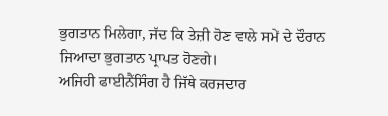ਭੁਗਤਾਨ ਮਿਲੇਗਾ, ਜੱਦ ਕਿ ਤੇਜ਼ੀ ਹੋਣ ਵਾਲੇ ਸਮੇਂ ਦੇ ਦੌਰਾਨ ਜਿਆਦਾ ਭੁਗਤਾਨ ਪ੍ਰਾਪਤ ਹੋਣਗੇ।
ਅਜਿਹੀ ਫਾਈਨੈਂਸਿੰਗ ਹੈ ਜਿੱਥੇ ਕਰਜਦਾਰ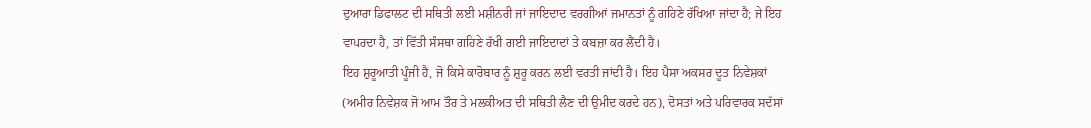ਦੁਆਰਾ ਡਿਫਾਲਟ ਦੀ ਸਥਿਤੀ ਲਈ ਮਸ਼ੀਨਰੀ ਜਾਂ ਜਾਇਦਾਦ ਵਰਗੀਆਂ ਜਮਾਨਤਾਂ ਨੂੰ ਗਹਿਣੇ ਰੱਖਿਆ ਜਾਂਦਾ ਹੈ; ਜੇ ਇਹ ਵਾਪਰਦਾ ਹੈ, ਤਾਂ ਵਿੱਤੀ ਸੰਸਥਾ ਗਹਿਣੇ ਰੱਖੀ ਗਈ ਜਾਇਦਾਦਾਂ ਤੇ ਕਬਜ਼ਾ ਕਰ ਲੈਂਦੀ ਹੈ।
ਇਹ ਸ਼ੁਰੂਆਤੀ ਪੂੰਜੀ ਹੈ, ਜੋ ਕਿਸੇ ਕਾਰੋਬਾਰ ਨੂੰ ਸ਼ੁਰੂ ਕਰਨ ਲਈ ਵਰਤੀ ਜਾਂਦੀ ਹੈ। ਇਹ ਪੈਸਾ ਅਕਸਰ ਦੂਤ ਨਿਵੇਸ਼ਕਾਂ (ਅਮੀਰ ਨਿਵੇਸ਼ਕ ਜੋ ਆਮ ਤੌਰ ਤੇ ਮਲਕੀਅਤ ਦੀ ਸਥਿਤੀ ਲੈਣ ਦੀ ਉਮੀਦ ਕਰਦੇ ਹਨ), ਦੋਸਤਾਂ ਅਤੇ ਪਰਿਵਾਰਕ ਸਦੱਸਾਂ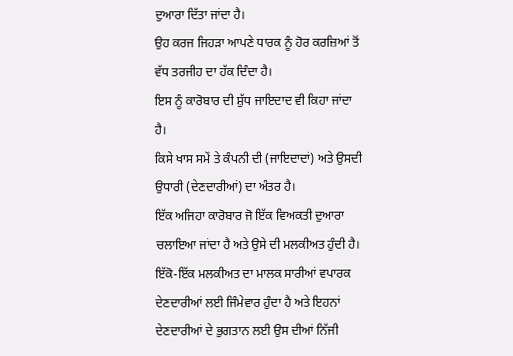ਦੁਆਰਾ ਦਿੱਤਾ ਜਾਂਦਾ ਹੈ।
ਉਹ ਕਰਜ ਜਿਹੜਾ ਆਪਣੇ ਧਾਰਕ ਨੂੰ ਹੋਰ ਕਰਜ਼ਿਆਂ ਤੋਂ ਵੱਧ ਤਰਜੀਹ ਦਾ ਹੱਕ ਦਿੰਦਾ ਹੈ।
ਇਸ ਨੂੰ ਕਾਰੋਬਾਰ ਦੀ ਸ਼ੁੱਧ ਜਾਇਦਾਦ ਵੀ ਕਿਹਾ ਜਾਂਦਾ ਹੈ।
ਕਿਸੇ ਖਾਸ ਸਮੇਂ ਤੇ ਕੰਪਨੀ ਦੀ (ਜਾਇਦਾਦਾਂ) ਅਤੇ ਉਸਦੀ ਉਧਾਰੀ (ਦੇਣਦਾਰੀਆਂ) ਦਾ ਅੰਤਰ ਹੈ।
ਇੱਕ ਅਜਿਹਾ ਕਾਰੋਬਾਰ ਜੋ ਇੱਕ ਵਿਅਕਤੀ ਦੁਆਰਾ ਚਲਾਇਆ ਜਾਂਦਾ ਹੈ ਅਤੇ ਉਸੇ ਦੀ ਮਲਕੀਅਤ ਹੁੰਦੀ ਹੈ। ਇੱਕੋ-ਇੱਕ ਮਲਕੀਅਤ ਦਾ ਮਾਲਕ ਸਾਰੀਆਂ ਵਪਾਰਕ ਦੇਣਦਾਰੀਆਂ ਲਈ ਜਿੰਮੇਵਾਰ ਹੁੰਦਾ ਹੈ ਅਤੇ ਇਹਨਾਂ ਦੇਣਦਾਰੀਆਂ ਦੇ ਭੁਗਤਾਨ ਲਈ ਉਸ ਦੀਆਂ ਨਿੱਜੀ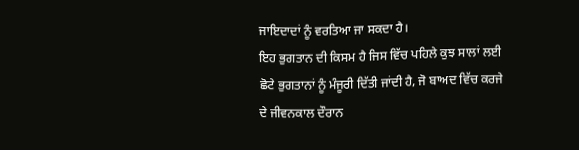ਜਾਇਦਾਦਾਂ ਨੂੰ ਵਰਤਿਆ ਜਾ ਸਕਦਾ ਹੈ।
ਇਹ ਭੁਗਤਾਨ ਦੀ ਕਿਸਮ ਹੈ ਜਿਸ ਵਿੱਚ ਪਹਿਲੇ ਕੁਝ ਸਾਲਾਂ ਲਈ ਛੋਟੇ ਭੁਗਤਾਨਾਂ ਨੂੰ ਮੰਜੂਰੀ ਦਿੱਤੀ ਜਾਂਦੀ ਹੈ, ਜੋ ਬਾਅਦ ਵਿੱਚ ਕਰਜੇ ਦੇ ਜੀਵਨਕਾਲ ਦੌਰਾਨ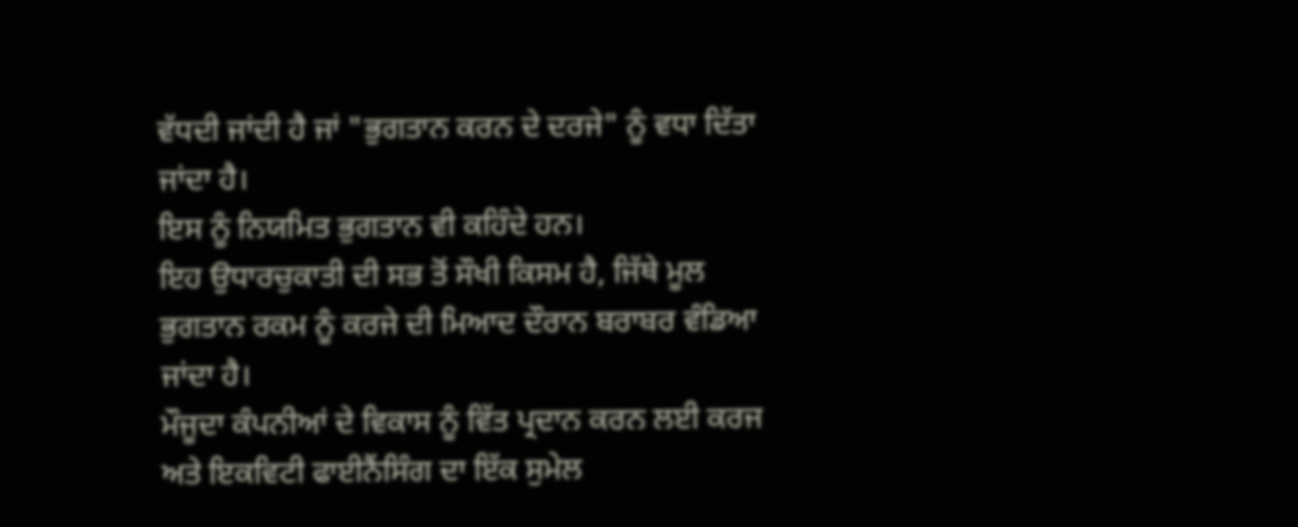ਵੱਧਦੀ ਜਾਂਦੀ ਹੈ ਜਾਂ "ਭੁਗਤਾਨ ਕਰਨ ਦੇ ਦਰਜੇ" ਨੂੰ ਵਧਾ ਦਿੱਤਾ ਜਾਂਦਾ ਹੈ।
ਇਸ ਨੂੰ ਨਿਯਮਿਤ ਭੁਗਤਾਨ ਵੀ ਕਹਿੰਦੇ ਹਨ।
ਇਹ ਉਧਾਰਚੁਕਾਤੀ ਦੀ ਸਭ ਤੋਂ ਸੌਖੀ ਕਿਸਮ ਹੈ, ਜਿੱਥੇ ਮੂਲ ਭੁਗਤਾਨ ਰਕਮ ਨੂੰ ਕਰਜੇ ਦੀ ਮਿਆਦ ਦੌਰਾਨ ਬਰਾਬਰ ਵੰਡਿਆ ਜਾਂਦਾ ਹੈ।
ਮੌਜੂਦਾ ਕੰਪਨੀਆਂ ਦੇ ਵਿਕਾਸ ਨੂੰ ਵਿੱਤ ਪ੍ਰਦਾਨ ਕਰਨ ਲਈ ਕਰਜ ਅਤੇ ਇਕਵਿਟੀ ਫਾਈਨੈਂਸਿੰਗ ਦਾ ਇੱਕ ਸੁਮੇਲ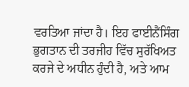ਵਰਤਿਆ ਜਾਂਦਾ ਹੈ। ਇਹ ਫਾਈਨੈਂਸਿੰਗ ਭੁਗਤਾਨ ਦੀ ਤਰਜੀਹ ਵਿੱਚ ਸੁਰੱਖਿਅਤ ਕਰਜੇ ਦੇ ਅਧੀਨ ਹੁੰਦੀ ਹੈ, ਅਤੇ ਆਮ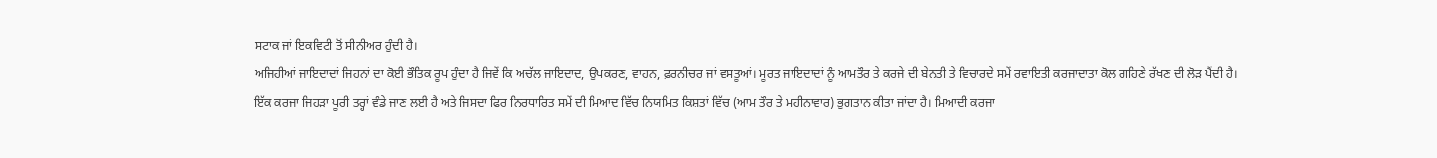ਸਟਾਕ ਜਾਂ ਇਕਵਿਟੀ ਤੋਂ ਸੀਨੀਅਰ ਹੁੰਦੀ ਹੈ।
ਅਜਿਹੀਆਂ ਜਾਇਦਾਦਾਂ ਜਿਹਨਾਂ ਦਾ ਕੋਈ ਭੌਤਿਕ ਰੂਪ ਹੁੰਦਾ ਹੈ ਜਿਵੇਂ ਕਿ ਅਚੱਲ ਜਾਇਦਾਦ, ਉਪਕਰਣ, ਵਾਹਨ, ਫ਼ਰਨੀਚਰ ਜਾਂ ਵਸਤੂਆਂ। ਮੂਰਤ ਜਾਇਦਾਦਾਂ ਨੂੰ ਆਮਤੌਰ ਤੇ ਕਰਜੇ ਦੀ ਬੇਨਤੀ ਤੇ ਵਿਚਾਰਦੇ ਸਮੇਂ ਰਵਾਇਤੀ ਕਰਜਾਦਾਤਾ ਕੋਲ ਗਹਿਣੇ ਰੱਖਣ ਦੀ ਲੋੜ ਪੈਂਦੀ ਹੈ।
ਇੱਕ ਕਰਜਾ ਜਿਹੜਾ ਪੂਰੀ ਤਰ੍ਹਾਂ ਵੰਡੇ ਜਾਣ ਲਈ ਹੈ ਅਤੇ ਜਿਸਦਾ ਫਿਰ ਨਿਰਧਾਰਿਤ ਸਮੇਂ ਦੀ ਮਿਆਦ ਵਿੱਚ ਨਿਯਮਿਤ ਕਿਸ਼ਤਾਂ ਵਿੱਚ (ਆਮ ਤੌਰ ਤੇ ਮਹੀਨਾਵਾਰ) ਭੁਗਤਾਨ ਕੀਤਾ ਜਾਂਦਾ ਹੈ। ਮਿਆਦੀ ਕਰਜਾ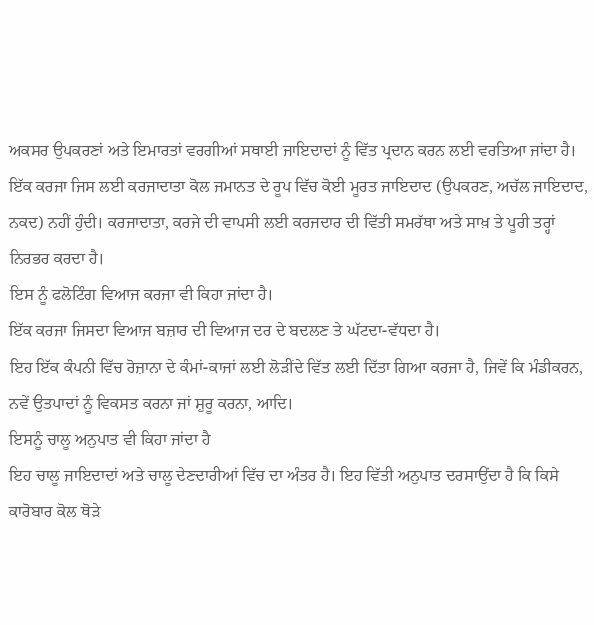ਅਕਸਰ ਉਪਕਰਣਾਂ ਅਤੇ ਇਮਾਰਤਾਂ ਵਰਗੀਆਂ ਸਥਾਈ ਜਾਇਦਾਦਾਂ ਨੂੰ ਵਿੱਤ ਪ੍ਰਦਾਨ ਕਰਨ ਲਈ ਵਰਤਿਆ ਜਾਂਦਾ ਹੈ।
ਇੱਕ ਕਰਜਾ ਜਿਸ ਲਈ ਕਰਜਾਦਾਤਾ ਕੋਲ ਜਮਾਨਤ ਦੇ ਰੂਪ ਵਿੱਚ ਕੋਈ ਮੂਰਤ ਜਾਇਦਾਦ (ਉਪਕਰਣ, ਅਚੱਲ ਜਾਇਦਾਦ, ਨਕਦ) ਨਹੀਂ ਹੁੰਦੀ। ਕਰਜਾਦਾਤਾ, ਕਰਜੇ ਦੀ ਵਾਪਸੀ ਲਈ ਕਰਜਦਾਰ ਦੀ ਵਿੱਤੀ ਸਮਰੱਥਾ ਅਤੇ ਸਾਖ਼ ਤੇ ਪੂਰੀ ਤਰ੍ਹਾਂ ਨਿਰਭਰ ਕਰਦਾ ਹੈ।
ਇਸ ਨੂੰ ਫਲੋਟਿੰਗ ਵਿਆਜ ਕਰਜਾ ਵੀ ਕਿਹਾ ਜਾਂਦਾ ਹੈ।
ਇੱਕ ਕਰਜਾ ਜਿਸਦਾ ਵਿਆਜ ਬਜ਼ਾਰ ਦੀ ਵਿਆਜ ਦਰ ਦੇ ਬਦਲਣ ਤੇ ਘੱਟਦਾ-ਵੱਧਦਾ ਹੈ।
ਇਹ ਇੱਕ ਕੰਪਨੀ ਵਿੱਚ ਰੋਜ਼ਾਨਾ ਦੇ ਕੰਮਾਂ-ਕਾਜਾਂ ਲਈ ਲੋੜੀਂਦੇ ਵਿੱਤ ਲਈ ਦਿੱਤਾ ਗਿਆ ਕਰਜਾ ਹੈ, ਜਿਵੇਂ ਕਿ ਮੰਡੀਕਰਨ, ਨਵੇਂ ਉਤਪਾਦਾਂ ਨੂੰ ਵਿਕਸਤ ਕਰਨਾ ਜਾਂ ਸ਼ੁਰੂ ਕਰਨਾ, ਆਦਿ।
ਇਸਨੂੰ ਚਾਲੂ ਅਨੁਪਾਤ ਵੀ ਕਿਹਾ ਜਾਂਦਾ ਹੈ
ਇਹ ਚਾਲੂ ਜਾਇਦਾਦਾਂ ਅਤੇ ਚਾਲੂ ਦੇਣਦਾਰੀਆਂ ਵਿੱਚ ਦਾ ਅੰਤਰ ਹੈ। ਇਹ ਵਿੱਤੀ ਅਨੁਪਾਤ ਦਰਸਾਉਂਦਾ ਹੈ ਕਿ ਕਿਸੇ ਕਾਰੋਬਾਰ ਕੋਲ ਥੋੜੇ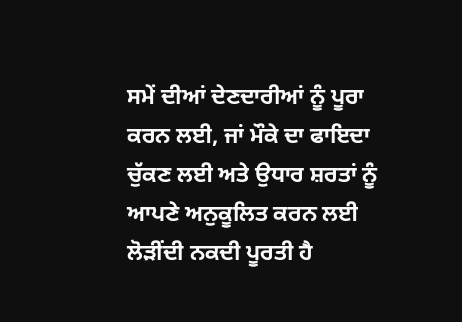ਸਮੇਂ ਦੀਆਂ ਦੇਣਦਾਰੀਆਂ ਨੂੰ ਪੂਰਾ ਕਰਨ ਲਈ, ਜਾਂ ਮੌਕੇ ਦਾ ਫਾਇਦਾ ਚੁੱਕਣ ਲਈ ਅਤੇ ਉਧਾਰ ਸ਼ਰਤਾਂ ਨੂੰ ਆਪਣੇ ਅਨੁਕੂਲਿਤ ਕਰਨ ਲਈ ਲੋੜੀਂਦੀ ਨਕਦੀ ਪੂਰਤੀ ਹੈ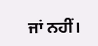ਜਾਂ ਨਹੀਂ।